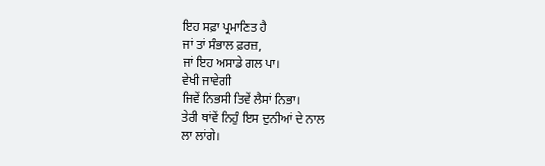ਇਹ ਸਫ਼ਾ ਪ੍ਰਮਾਣਿਤ ਹੈ
ਜਾਂ ਤਾਂ ਸੰਭਾਲ ਫ਼ਰਜ਼,
ਜਾਂ ਇਹ ਅਸਾਡੇ ਗਲ ਪਾ।
ਵੇਖੀ ਜਾਵੇਗੀ
ਜਿਵੇਂ ਨਿਭਸੀ ਤਿਵੇਂ ਲੈਸਾਂ ਨਿਭਾ।
ਤੇਰੀ ਥਾਂਵੇਂ ਨਿਹੁੰ ਇਸ ਦੁਨੀਆਂ ਦੇ ਨਾਲ
ਲਾ ਲਾਂਗੇ।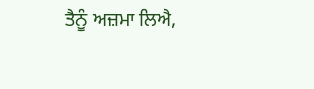ਤੈਨੂੰ ਅਜ਼ਮਾ ਲਿਐ,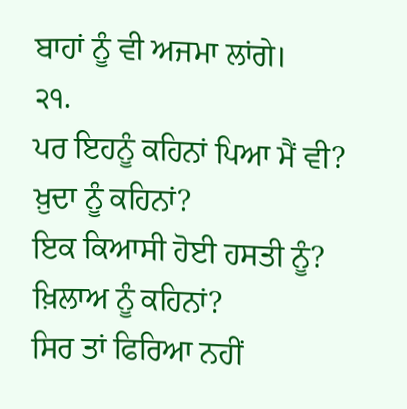ਬਾਹਾਂ ਨੂੰ ਵੀ ਅਜਮਾ ਲਾਂਗੇ।
੨੧.
ਪਰ ਇਹਨੂੰ ਕਹਿਨਾਂ ਪਿਆ ਮੈਂ ਵੀ?
ਖ਼ੁਦਾ ਨੂੰ ਕਹਿਨਾਂ?
ਇਕ ਕਿਆਸੀ ਹੋਈ ਹਸਤੀ ਨੂੰ?
ਖ਼ਿਲਾਅ ਨੂੰ ਕਹਿਨਾਂ?
ਸਿਰ ਤਾਂ ਫਿਰਿਆ ਨਹੀਂ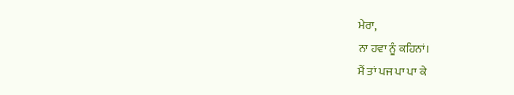ਮੇਰਾ,
ਨਾ ਹਵਾ ਨੂੰ ਕਹਿਨਾਂ।
ਮੈਂ ਤਾਂ ਪਜ ਪਾ ਪਾ ਕੇ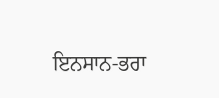ਇਨਸਾਨ-ਭਰਾ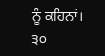ਨੂੰ ਕਹਿਨਾਂ।
੩੦